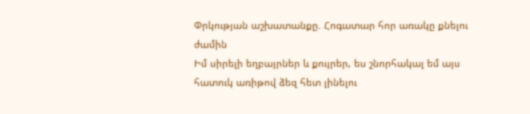Փրկության աշխատանքը. Հոգատար հոր առակը քնելու ժամին
Իմ սիրելի եղբայրներ և քույրեր, ես շնորհակալ եմ այս հատուկ առիթով ձեզ հետ լինելու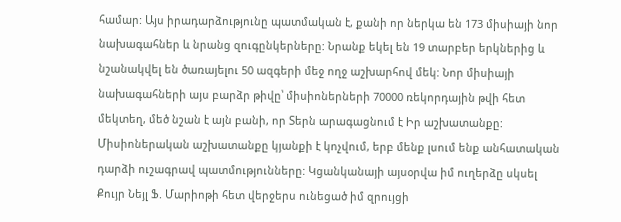համար: Այս իրադարձությունը պատմական է, քանի որ ներկա են 173 միսիայի նոր նախագահներ և նրանց զուգընկերները: Նրանք եկել են 19 տարբեր երկներից և նշանակվել են ծառայելու 50 ազգերի մեջ ողջ աշխարհով մեկ: Նոր միսիայի նախագահների այս բարձր թիվը՝ միսիոներների 70000 ռեկորդային թվի հետ մեկտեղ, մեծ նշան է այն բանի, որ Տերն արագացնում է Իր աշխատանքը:
Միսիոներական աշխատանքը կյանքի է կոչվում, երբ մենք լսում ենք անհատական դարձի ուշագրավ պատմությունները: Կցանկանայի այսօրվա իմ ուղերձը սկսել Քույր Նեյլ Ֆ. Մարիոթի հետ վերջերս ունեցած իմ զրույցի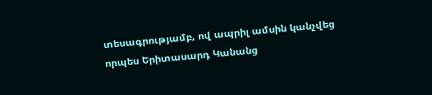տեսագրությամբ, ով ապրիլ ամսին կանչվեց որպես Երիտասարդ Կանանց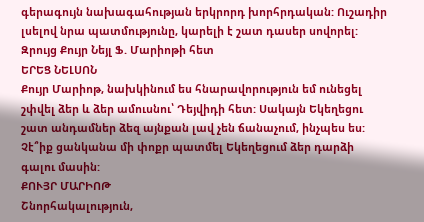գերագույն նախագահության երկրորդ խորհրդական: Ուշադիր լսելով նրա պատմությունը, կարելի է շատ դասեր սովորել:
Զրույց Քույր Նեյլ Ֆ. Մարիոթի հետ
ԵՐԵՑ ՆԵԼՍՈՆ
Քույր Մարիոթ, նախկինում ես հնարավորություն եմ ունեցել շփվել ձեր և ձեր ամուսնու՝ Դեյվիդի հետ: Սակայն Եկեղեցու շատ անդամներ ձեզ այնքան լավ չեն ճանաչում, ինչպես ես: Չէ՞իք ցանկանա մի փոքր պատմել Եկեղեցում ձեր դարձի գալու մասին:
ՔՈՒՅՐ ՄԱՐԻՈԹ
Շնորհակալություն,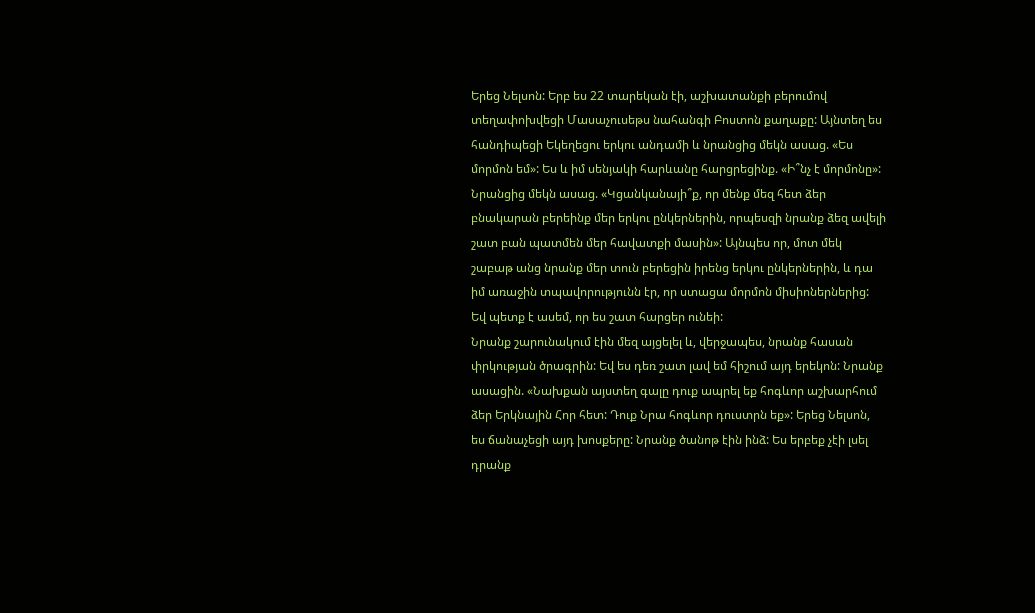Երեց Նելսոն: Երբ ես 22 տարեկան էի, աշխատանքի բերումով տեղափոխվեցի Մասաչուսեթս նահանգի Բոստոն քաղաքը: Այնտեղ ես հանդիպեցի Եկեղեցու երկու անդամի և նրանցից մեկն ասաց. «Ես մորմոն եմ»: Ես և իմ սենյակի հարևանը հարցրեցինք. «Ի՞նչ է մորմոնը»:
Նրանցից մեկն ասաց. «Կցանկանայի՞ք, որ մենք մեզ հետ ձեր բնակարան բերեինք մեր երկու ընկերներին, որպեսզի նրանք ձեզ ավելի շատ բան պատմեն մեր հավատքի մասին»: Այնպես որ, մոտ մեկ շաբաթ անց նրանք մեր տուն բերեցին իրենց երկու ընկերներին, և դա իմ առաջին տպավորությունն էր, որ ստացա մորմոն միսիոներներից: Եվ պետք է ասեմ, որ ես շատ հարցեր ունեի:
Նրանք շարունակում էին մեզ այցելել և, վերջապես, նրանք հասան փրկության ծրագրին: Եվ ես դեռ շատ լավ եմ հիշում այդ երեկոն: Նրանք ասացին. «Նախքան այստեղ գալը դուք ապրել եք հոգևոր աշխարհում ձեր Երկնային Հոր հետ: Դուք Նրա հոգևոր դուստրն եք»: Երեց Նելսոն, ես ճանաչեցի այդ խոսքերը: Նրանք ծանոթ էին ինձ: Ես երբեք չէի լսել դրանք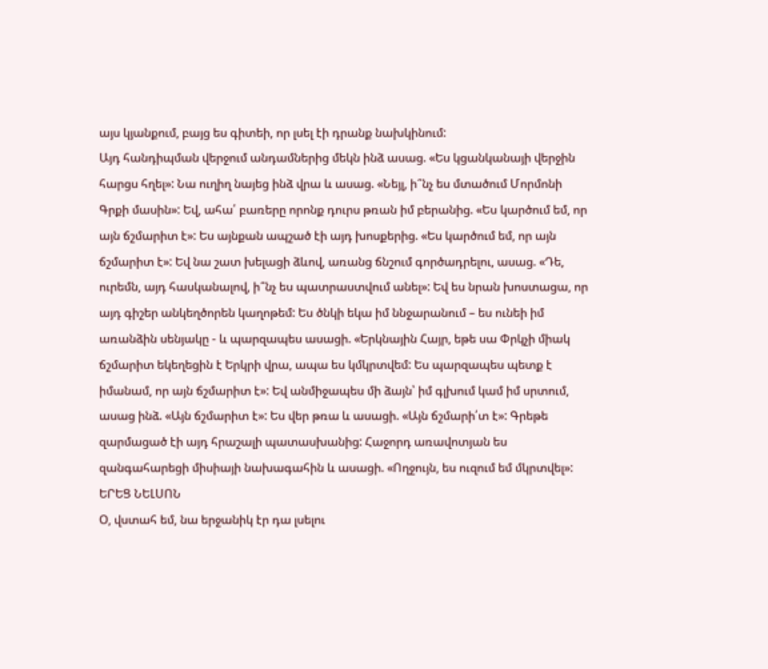այս կյանքում, բայց ես գիտեի, որ լսել էի դրանք նախկինում:
Այդ հանդիպման վերջում անդամներից մեկն ինձ ասաց. «Ես կցանկանայի վերջին հարցս հղել»: Նա ուղիղ նայեց ինձ վրա և ասաց. «Նեյլ, ի՞նչ ես մտածում Մորմոնի Գրքի մասին»: Եվ, ահա՛ բառերը որոնք դուրս թռան իմ բերանից. «Ես կարծում եմ, որ այն ճշմարիտ է»: Ես այնքան ապշած էի այդ խոսքերից. «Ես կարծում եմ, որ այն ճշմարիտ է»: Եվ նա շատ խելացի ձևով, առանց ճնշում գործադրելու, ասաց. «Դե, ուրեմն, այդ հասկանալով, ի՞նչ ես պատրաստվում անել»: Եվ ես նրան խոստացա, որ այդ գիշեր անկեղծորեն կաղոթեմ: Ես ծնկի եկա իմ ննջարանում – ես ունեի իմ առանձին սենյակը - և պարզապես ասացի. «Երկնային Հայր, եթե սա Փրկչի միակ ճշմարիտ եկեղեցին է Երկրի վրա, ապա ես կմկրտվեմ: Ես պարզապես պետք է իմանամ, որ այն ճշմարիտ է»: Եվ անմիջապես մի ձայն՝ իմ գլխում կամ իմ սրտում, ասաց ինձ. «Այն ճշմարիտ է»: Ես վեր թռա և ասացի. «Այն ճշմարի՛տ է»: Գրեթե զարմացած էի այդ հրաշալի պատասխանից: Հաջորդ առավոտյան ես զանգահարեցի միսիայի նախագահին և ասացի. «Ողջույն, ես ուզում եմ մկրտվել»:
ԵՐԵՑ ՆԵԼՍՈՆ
Օ, վստահ եմ, նա երջանիկ էր դա լսելու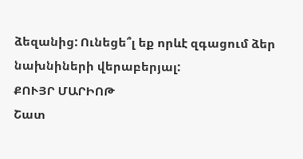ձեզանից: Ունեցե՞լ եք որևէ զգացում ձեր նախնիների վերաբերյալ:
ՔՈՒՅՐ ՄԱՐԻՈԹ
Շատ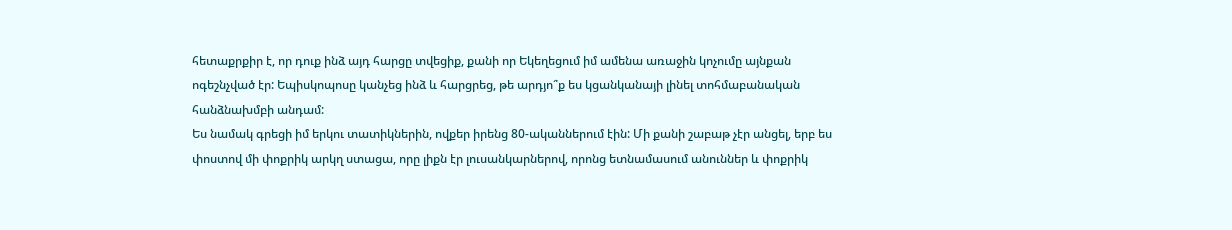հետաքրքիր է, որ դուք ինձ այդ հարցը տվեցիք, քանի որ Եկեղեցում իմ ամենա առաջին կոչումը այնքան ոգեշնչված էր: Եպիսկոպոսը կանչեց ինձ և հարցրեց, թե արդյո՞ք ես կցանկանայի լինել տոհմաբանական հանձնախմբի անդամ:
Ես նամակ գրեցի իմ երկու տատիկներին, ովքեր իրենց 80-ականներում էին: Մի քանի շաբաթ չէր անցել, երբ ես փոստով մի փոքրիկ արկղ ստացա, որը լիքն էր լուսանկարներով, որոնց ետնամասում անուններ և փոքրիկ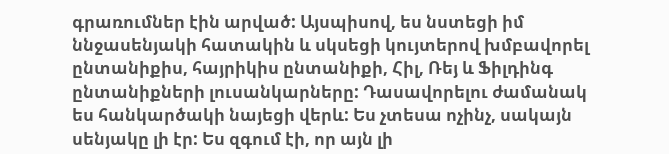գրառումներ էին արված: Այսպիսով, ես նստեցի իմ ննջասենյակի հատակին և սկսեցի կույտերով խմբավորել ընտանիքիս, հայրիկիս ընտանիքի, Հիլ, Ռեյ և Ֆիլդինգ ընտանիքների լուսանկարները: Դասավորելու ժամանակ ես հանկարծակի նայեցի վերև: Ես չտեսա ոչինչ, սակայն սենյակը լի էր: Ես զգում էի, որ այն լի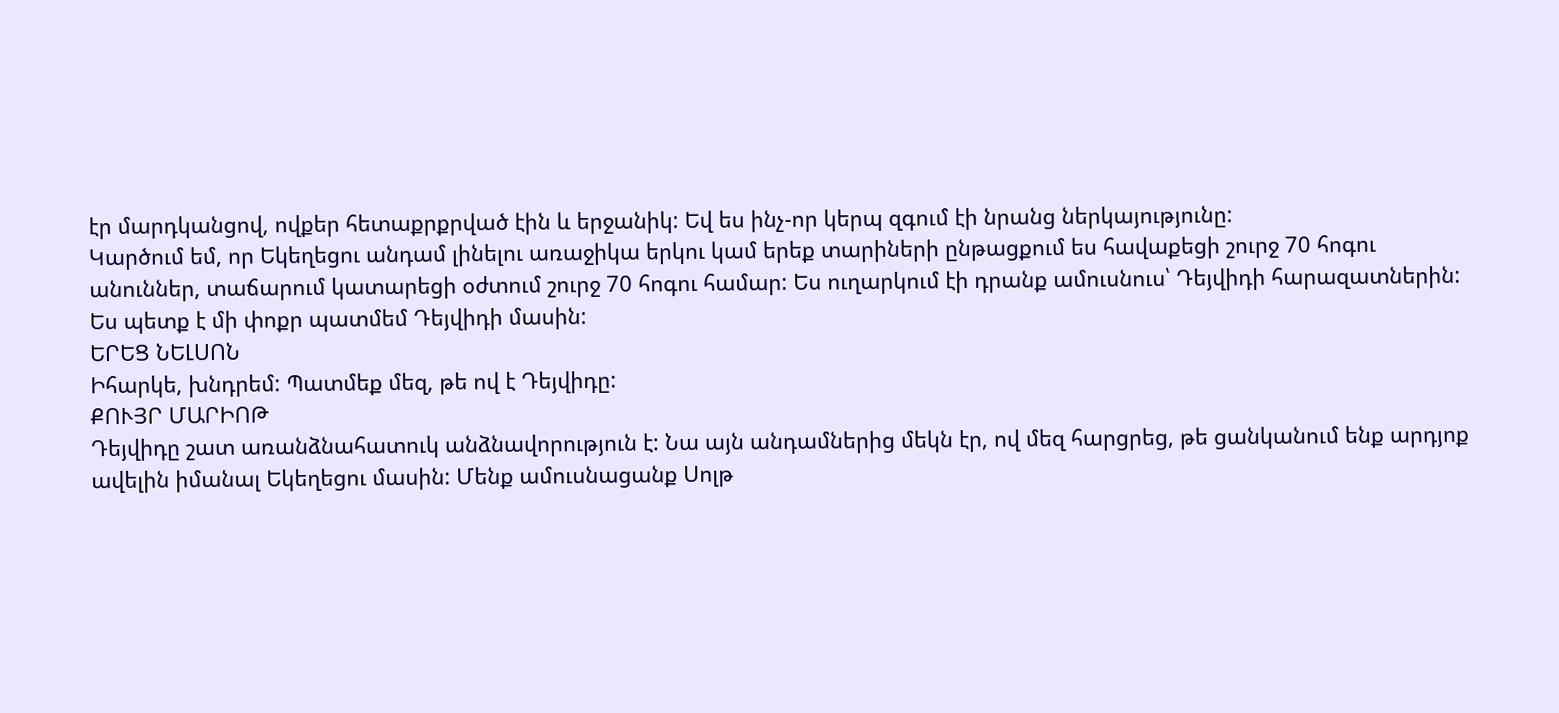էր մարդկանցով, ովքեր հետաքրքրված էին և երջանիկ: Եվ ես ինչ-որ կերպ զգում էի նրանց ներկայությունը:
Կարծում եմ, որ Եկեղեցու անդամ լինելու առաջիկա երկու կամ երեք տարիների ընթացքում ես հավաքեցի շուրջ 70 հոգու անուններ, տաճարում կատարեցի օժտում շուրջ 70 հոգու համար: Ես ուղարկում էի դրանք ամուսնուս՝ Դեյվիդի հարազատներին: Ես պետք է մի փոքր պատմեմ Դեյվիդի մասին:
ԵՐԵՑ ՆԵԼՍՈՆ
Իհարկե, խնդրեմ: Պատմեք մեզ, թե ով է Դեյվիդը:
ՔՈՒՅՐ ՄԱՐԻՈԹ
Դեյվիդը շատ առանձնահատուկ անձնավորություն է: Նա այն անդամներից մեկն էր, ով մեզ հարցրեց, թե ցանկանում ենք արդյոք ավելին իմանալ Եկեղեցու մասին: Մենք ամուսնացանք Սոլթ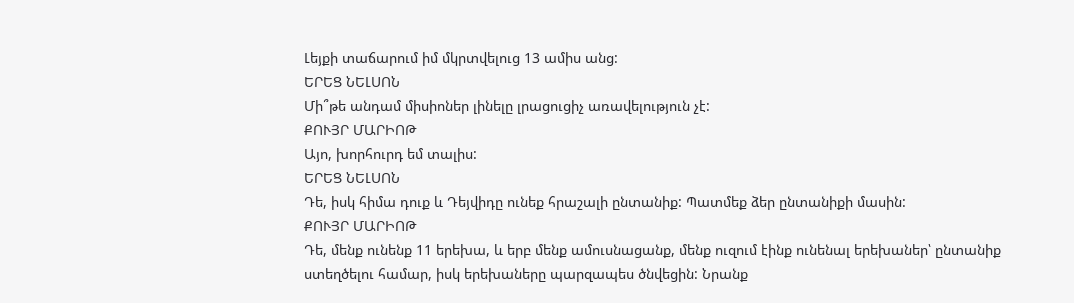Լեյքի տաճարում իմ մկրտվելուց 13 ամիս անց:
ԵՐԵՑ ՆԵԼՍՈՆ
Մի՞թե անդամ միսիոներ լինելը լրացուցիչ առավելություն չէ:
ՔՈՒՅՐ ՄԱՐԻՈԹ
Այո, խորհուրդ եմ տալիս:
ԵՐԵՑ ՆԵԼՍՈՆ
Դե, իսկ հիմա դուք և Դեյվիդը ունեք հրաշալի ընտանիք: Պատմեք ձեր ընտանիքի մասին:
ՔՈՒՅՐ ՄԱՐԻՈԹ
Դե, մենք ունենք 11 երեխա, և երբ մենք ամուսնացանք, մենք ուզում էինք ունենալ երեխաներ՝ ընտանիք ստեղծելու համար, իսկ երեխաները պարզապես ծնվեցին: Նրանք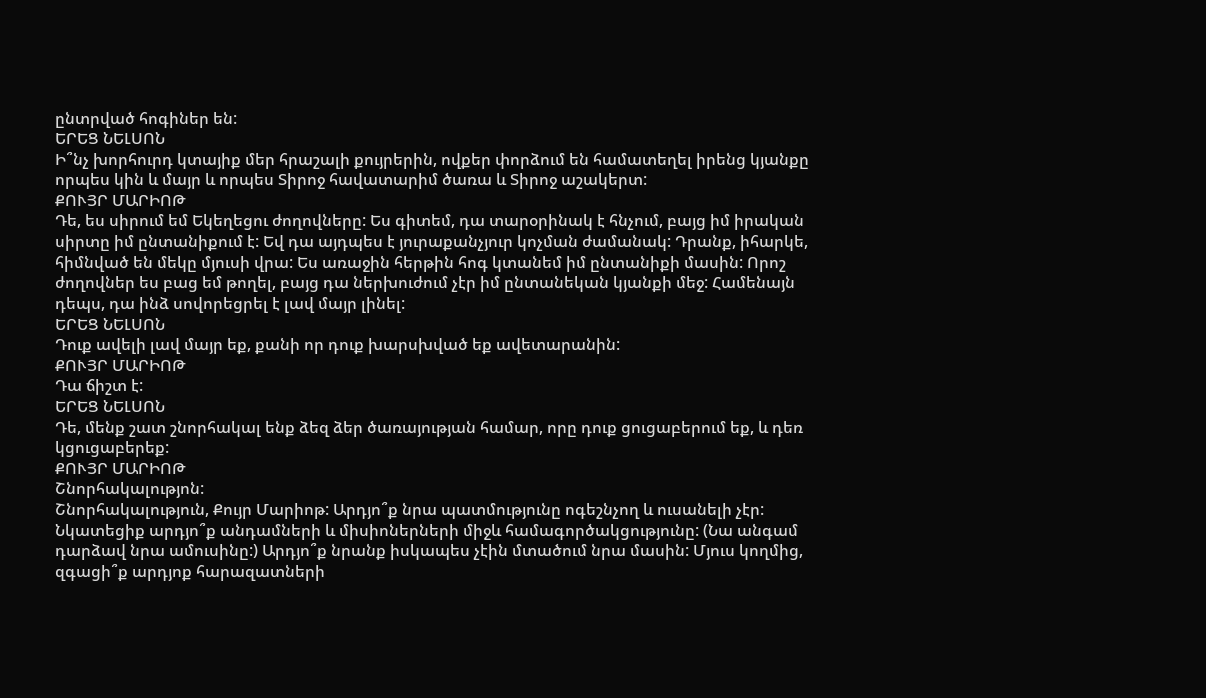ընտրված հոգիներ են:
ԵՐԵՑ ՆԵԼՍՈՆ
Ի՞նչ խորհուրդ կտայիք մեր հրաշալի քույրերին, ովքեր փորձում են համատեղել իրենց կյանքը որպես կին և մայր և որպես Տիրոջ հավատարիմ ծառա և Տիրոջ աշակերտ:
ՔՈՒՅՐ ՄԱՐԻՈԹ
Դե, ես սիրում եմ Եկեղեցու ժողովները: Ես գիտեմ, դա տարօրինակ է հնչում, բայց իմ իրական սիրտը իմ ընտանիքում է: Եվ դա այդպես է յուրաքանչյուր կոչման ժամանակ: Դրանք, իհարկե, հիմնված են մեկը մյուսի վրա: Ես առաջին հերթին հոգ կտանեմ իմ ընտանիքի մասին: Որոշ ժողովներ ես բաց եմ թողել, բայց դա ներխուժում չէր իմ ընտանեկան կյանքի մեջ: Համենայն դեպս, դա ինձ սովորեցրել է լավ մայր լինել:
ԵՐԵՑ ՆԵԼՍՈՆ
Դուք ավելի լավ մայր եք, քանի որ դուք խարսխված եք ավետարանին:
ՔՈՒՅՐ ՄԱՐԻՈԹ
Դա ճիշտ է:
ԵՐԵՑ ՆԵԼՍՈՆ
Դե, մենք շատ շնորհակալ ենք ձեզ ձեր ծառայության համար, որը դուք ցուցաբերում եք, և դեռ կցուցաբերեք:
ՔՈՒՅՐ ՄԱՐԻՈԹ
Շնորհակալությոն:
Շնորհակալություն, Քույր Մարիոթ: Արդյո՞ք նրա պատմությունը ոգեշնչող և ուսանելի չէր: Նկատեցիք արդյո՞ք անդամների և միսիոներների միջև համագործակցությունը: (Նա անգամ դարձավ նրա ամուսինը:) Արդյո՞ք նրանք իսկապես չէին մտածում նրա մասին: Մյուս կողմից, զգացի՞ք արդյոք հարազատների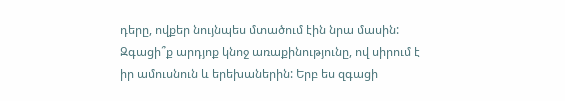դերը, ովքեր նույնպես մտածում էին նրա մասին: Զգացի՞ք արդյոք կնոջ առաքինությունը, ով սիրում է իր ամուսնուն և երեխաներին: Երբ ես զգացի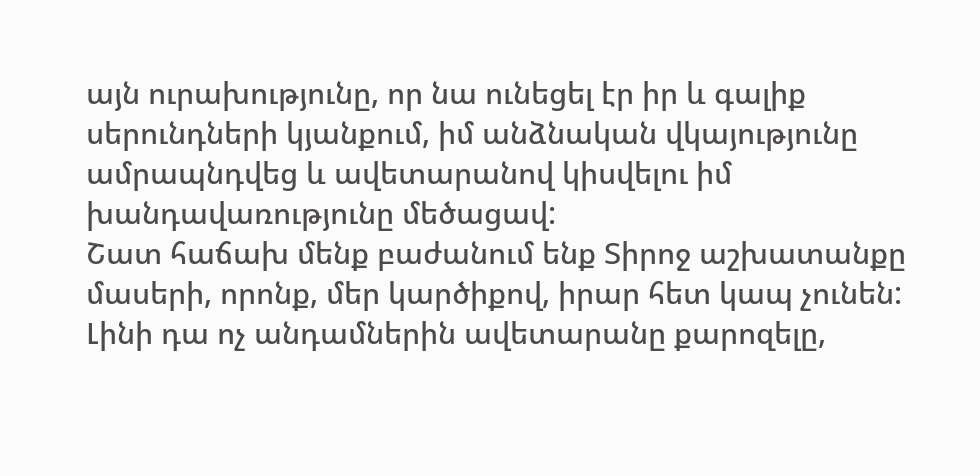այն ուրախությունը, որ նա ունեցել էր իր և գալիք սերունդների կյանքում, իմ անձնական վկայությունը ամրապնդվեց և ավետարանով կիսվելու իմ խանդավառությունը մեծացավ:
Շատ հաճախ մենք բաժանում ենք Տիրոջ աշխատանքը մասերի, որոնք, մեր կարծիքով, իրար հետ կապ չունեն: Լինի դա ոչ անդամներին ավետարանը քարոզելը,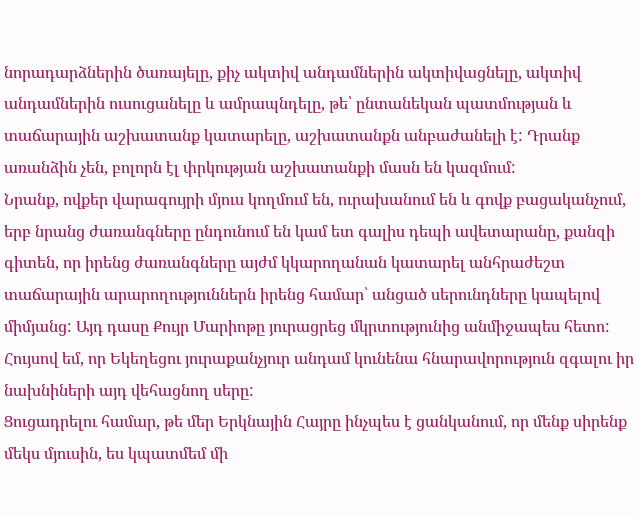նորադարձներին ծառայելը, քիչ ակտիվ անդամներին ակտիվացնելը, ակտիվ անդամներին ուսուցանելը և ամրապնդելը, թե՝ ընտանեկան պատմության և տաճարային աշխատանք կատարելը, աշխատանքն անբաժանելի է: Դրանք առանձին չեն, բոլորն էլ փրկության աշխատանքի մասն են կազմում:
Նրանք, ովքեր վարագույրի մյուս կողմում են, ուրախանում են և գովք բացականչում, երբ նրանց ժառանգները ընդունում են կամ ետ գալիս դեպի ավետարանը, քանզի գիտեն, որ իրենց ժառանգները այժմ կկարողանան կատարել անհրաժեշտ տաճարային արարողություններն իրենց համար՝ անցած սերունդները կապելով միմյանց: Այդ դասը Քույր Մարիոթը յուրացրեց մկրտությունից անմիջապես հետո: Հույսով եմ, որ Եկեղեցու յուրաքանչյուր անդամ կունենա հնարավորություն զգալու իր նախնիների այդ վեհացնող սերը:
Ցուցադրելու համար, թե մեր Երկնային Հայրը ինչպես է ցանկանում, որ մենք սիրենք մեկս մյուսին, ես կպատմեմ մի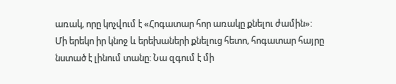առակ, որը կոչվում է «Հոգատար հոր առակը քնելու ժամին»:
Մի երեկո իր կնոջ և երեխաների քնելուց հետո, հոգատար հայրը նստած է լինում տանը: Նա զգում է մի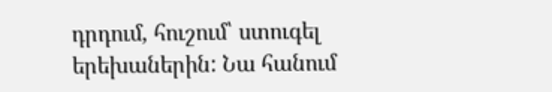դրդում, հուշում՝ ստուգել երեխաներին: Նա հանում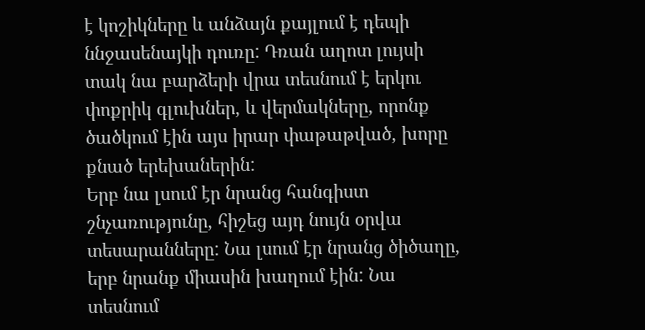է կոշիկները և անձայն քայլում է դեպի ննջասենայկի դուռը: Դռան աղոտ լույսի տակ նա բարձերի վրա տեսնում է երկու փոքրիկ գլուխներ, և վերմակները, որոնք ծածկում էին այս իրար փաթաթված, խորը քնած երեխաներին:
Երբ նա լսում էր նրանց հանգիստ շնչառությունը, հիշեց այդ նույն օրվա տեսարանները: Նա լսում էր նրանց ծիծաղը, երբ նրանք միասին խաղում էին: Նա տեսնում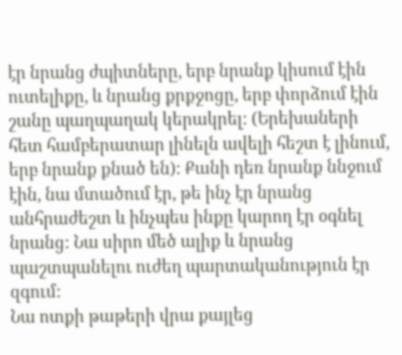էր նրանց ժպիտները, երբ նրանք կիսում էին ուտելիքը, և նրանց քրքջոցը, երբ փորձում էին շանը պաղպաղակ կերակրել: (Երեխաների հետ համբերատար լինելն ավելի հեշտ է լինում, երբ նրանք քնած են): Քանի դեռ նրանք ննջում էին, նա մտածում էր, թե ինչ էր նրանց անհրաժեշտ և ինչպես ինքը կարող էր օգնել նրանց: Նա սիրո մեծ ալիք և նրանց պաշտպանելու ուժեղ պարտականություն էր զգում:
Նա ոտքի թաթերի վրա քայլեց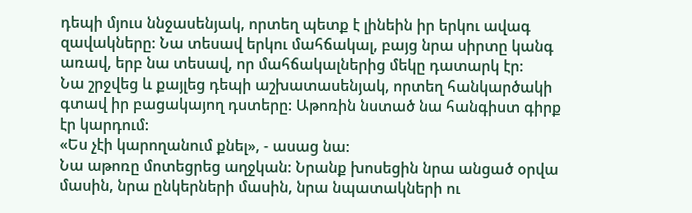դեպի մյուս ննջասենյակ, որտեղ պետք է լինեին իր երկու ավագ զավակները: Նա տեսավ երկու մահճակալ, բայց նրա սիրտը կանգ առավ, երբ նա տեսավ, որ մահճակալներից մեկը դատարկ էր:
Նա շրջվեց և քայլեց դեպի աշխատասենյակ, որտեղ հանկարծակի գտավ իր բացակայող դստերը: Աթոռին նստած նա հանգիստ գիրք էր կարդում:
«Ես չէի կարողանում քնել», - ասաց նա:
Նա աթոռը մոտեցրեց աղջկան: Նրանք խոսեցին նրա անցած օրվա մասին, նրա ընկերների մասին, նրա նպատակների ու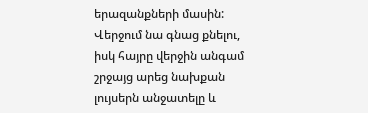երազանքների մասին: Վերջում նա գնաց քնելու, իսկ հայրը վերջին անգամ շրջայց արեց նախքան լույսերն անջատելը և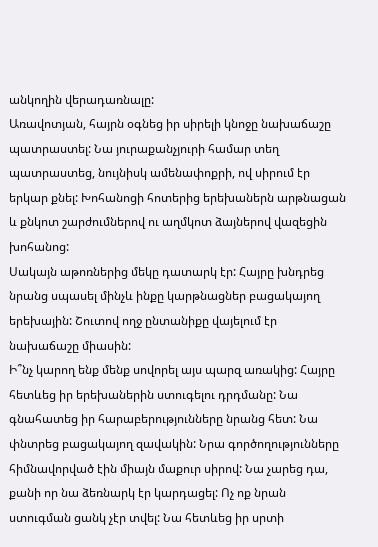անկողին վերադառնալը:
Առավոտյան, հայրն օգնեց իր սիրելի կնոջը նախաճաշը պատրաստել: Նա յուրաքանչյուրի համար տեղ պատրաստեց, նույնիսկ ամենափոքրի, ով սիրում էր երկար քնել: Խոհանոցի հոտերից երեխաներն արթնացան և քնկոտ շարժումներով ու աղմկոտ ձայներով վազեցին խոհանոց:
Սակայն աթոռներից մեկը դատարկ էր: Հայրը խնդրեց նրանց սպասել մինչև ինքը կարթնացներ բացակայող երեխային: Շուտով ողջ ընտանիքը վայելում էր նախաճաշը միասին:
Ի՞նչ կարող ենք մենք սովորել այս պարզ առակից: Հայրը հետևեց իր երեխաներին ստուգելու դրդմանը: Նա գնահատեց իր հարաբերությունները նրանց հետ: Նա փնտրեց բացակայող զավակին: Նրա գործողությունները հիմնավորված էին միայն մաքուր սիրով: Նա չարեց դա, քանի որ նա ձեռնարկ էր կարդացել: Ոչ ոք նրան ստուգման ցանկ չէր տվել: Նա հետևեց իր սրտի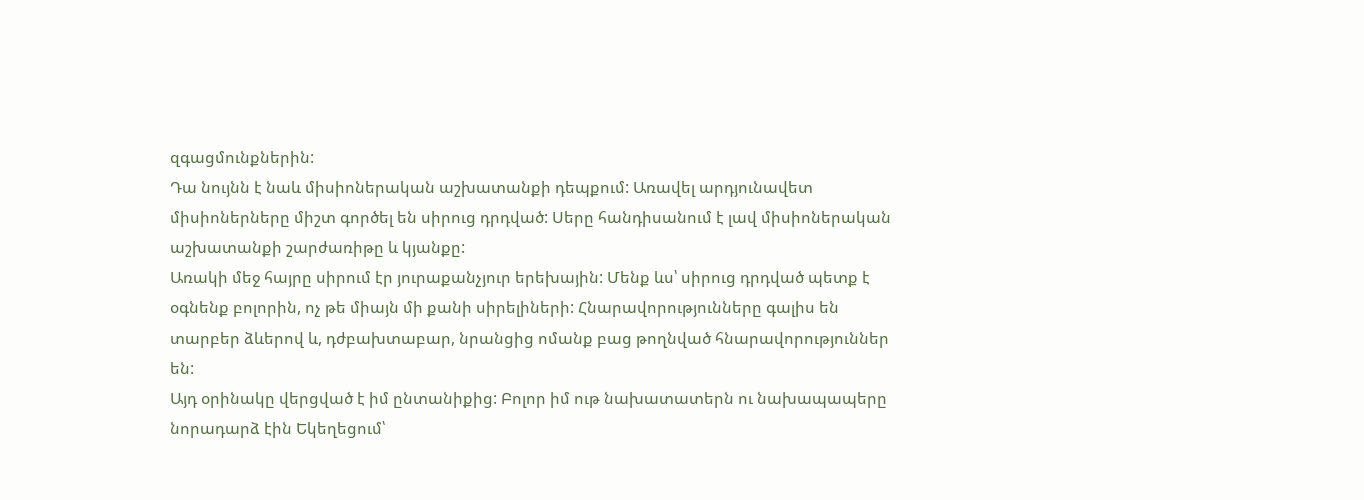զգացմունքներին:
Դա նույնն է նաև միսիոներական աշխատանքի դեպքում: Առավել արդյունավետ միսիոներները միշտ գործել են սիրուց դրդված: Սերը հանդիսանում է լավ միսիոներական աշխատանքի շարժառիթը և կյանքը:
Առակի մեջ հայրը սիրում էր յուրաքանչյուր երեխային: Մենք ևս՝ սիրուց դրդված պետք է օգնենք բոլորին, ոչ թե միայն մի քանի սիրելիների: Հնարավորությունները գալիս են տարբեր ձևերով և, դժբախտաբար, նրանցից ոմանք բաց թողնված հնարավորություններ են:
Այդ օրինակը վերցված է իմ ընտանիքից: Բոլոր իմ ութ նախատատերն ու նախապապերը նորադարձ էին Եկեղեցում՝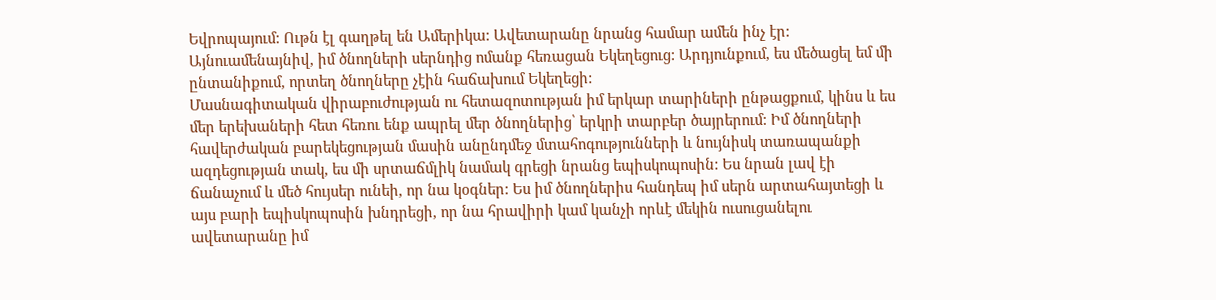Եվրոպայում: Ութն էլ գաղթել են Ամերիկա: Ավետարանը նրանց համար ամեն ինչ էր: Այնուամենայնիվ, իմ ծնողների սերնդից ոմանք հեռացան Եկեղեցուց: Արդյունքում, ես մեծացել եմ մի ընտանիքում, որտեղ ծնողները չէին հաճախում Եկեղեցի:
Մասնագիտական վիրաբուժության ու հետազոտության իմ երկար տարիների ընթացքում, կինս և ես մեր երեխաների հետ հեռու ենք ապրել մեր ծնողներից՝ երկրի տարբեր ծայրերում: Իմ ծնողների հավերժական բարեկեցության մասին անընդմեջ մտահոգությունների և նույնիսկ տառապանքի ազդեցության տակ, ես մի սրտաճմլիկ նամակ գրեցի նրանց եպիսկոպոսին: Ես նրան լավ էի ճանաչում և մեծ հույսեր ունեի, որ նա կօգներ: Ես իմ ծնողներիս հանդեպ իմ սերն արտահայտեցի և այս բարի եպիսկոպոսին խնդրեցի, որ նա հրավիրի կամ կանչի որևէ մեկին ուսուցանելու ավետարանը իմ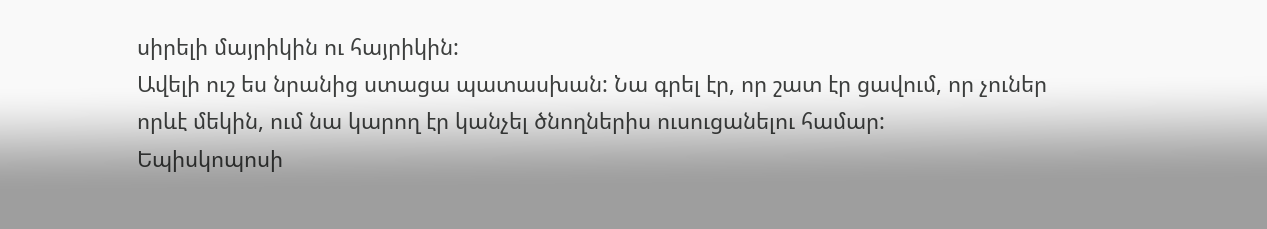սիրելի մայրիկին ու հայրիկին:
Ավելի ուշ ես նրանից ստացա պատասխան: Նա գրել էր, որ շատ էր ցավում, որ չուներ որևէ մեկին, ում նա կարող էր կանչել ծնողներիս ուսուցանելու համար:
Եպիսկոպոսի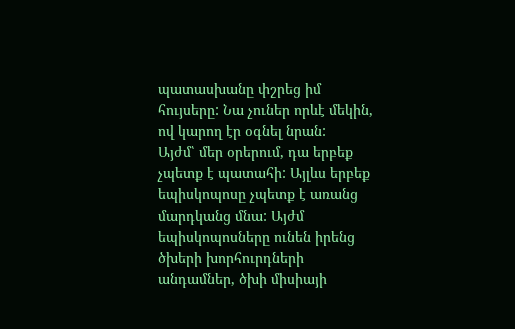պատասխանը փշրեց իմ հույսերը: Նա չուներ որևէ մեկին, ով կարող էր օգնել նրան:
Այժմ՝ մեր օրերում, դա երբեք չպետք է պատահի: Այլևս երբեք եպիսկոպոսը չպետք է առանց մարդկանց մնա: Այժմ եպիսկոպոսները ունեն իրենց ծխերի խորհուրդների անդամներ, ծխի միսիայի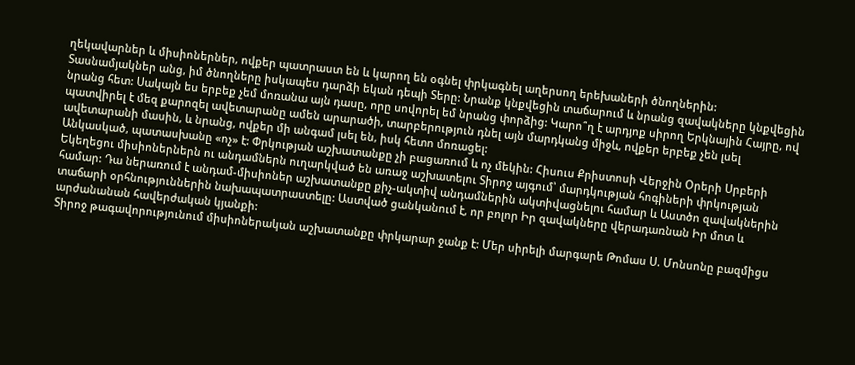ղեկավարներ և միսիոներներ, ովքեր պատրաստ են և կարող են օգնել փրկագնել աղերսող երեխաների ծնողներին:
Տասնամյակներ անց, իմ ծնողները իսկապես դարձի եկան դեպի Տերը: Նրանք կնքվեցին տաճարում և նրանց զավակները կնքվեցին նրանց հետ: Սակայն ես երբեք չեմ մոռանա այն դասը, որը սովորել եմ նրանց փորձից: Կարո՞ղ է արդյոք սիրող Երկնային Հայրը, ով պատվիրել է մեզ քարոզել ավետարանը ամեն արարածի, տարբերություն դնել այն մարդկանց միջև, ովքեր երբեք չեն լսել ավետարանի մասին, և նրանց, ովքեր մի անգամ լսել են, իսկ հետո մոռացել:
Անկասկած, պատասխանը «ոչ» է: Փրկության աշխատանքը չի բացառում և ոչ մեկին: Հիսուս Քրիստոսի Վերջին Օրերի Սրբերի Եկեղեցու միսիոներներն ու անդամներն ուղարկված են առաջ աշխատելու Տիրոջ այգում՝ մարդկության հոգիների փրկության համար: Դա ներառում է անդամ-միսիոներ աշխատանքը քիչ-ակտիվ անդամներին ակտիվացնելու համար և Աստծո զավակներին տաճարի օրհնություններին նախապատրաստելը: Աստված ցանկանում է, որ բոլոր Իր զավակները վերադառնան Իր մոտ և արժանանան հավերժական կյանքի:
Տիրոջ թագավորությունում միսիոներական աշխատանքը փրկարար ջանք է: Մեր սիրելի մարգարե Թոմաս Ս. Մոնսոնը բազմիցս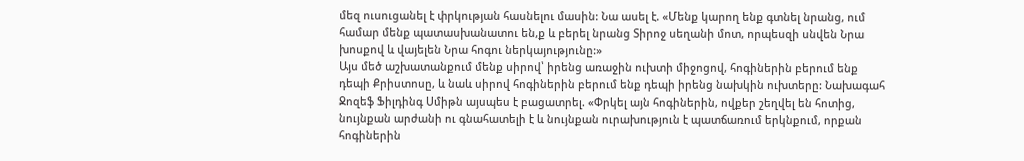մեզ ուսուցանել է փրկության հասնելու մասին: Նա ասել է. «Մենք կարող ենք գտնել նրանց, ում համար մենք պատասխանատու են,ք և բերել նրանց Տիրոջ սեղանի մոտ, որպեսզի սնվեն Նրա խոսքով և վայելեն Նրա հոգու ներկայությունը:»
Այս մեծ աշխատանքում մենք սիրով՝ իրենց առաջին ուխտի միջոցով, հոգիներին բերում ենք դեպի Քրիստոսը, և նաև սիրով հոգիներին բերում ենք դեպի իրենց նախկին ուխտերը: Նախագահ Ջոզեֆ Ֆիլդինգ Սմիթն այսպես է բացատրել. «Փրկել այն հոգիներին, ովքեր շեղվել են հոտից, նույնքան արժանի ու գնահատելի է և նույնքան ուրախություն է պատճառում երկնքում, որքան հոգիներին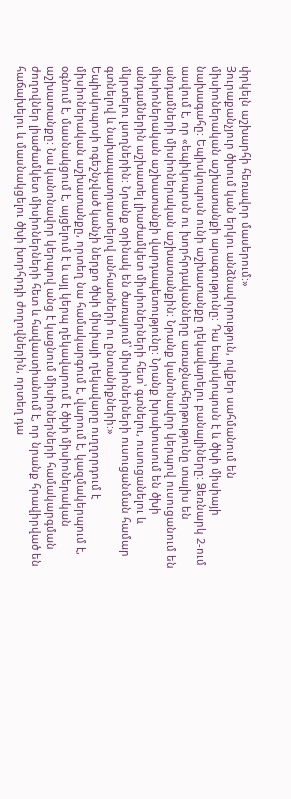փրկելն աշխարհի հեռավոր մասերում:»
Յուրաքանչյուր ծխում կան երկու անձնավորություն, ովքեր սահմանում են միսիոներական աշխատանքի արագությունը: Դա եպիսկոպոսն է և ծխի միսիայի նախագահը: Եպիսկոպոսն ունի աշխատանքը ղեկավարելու բանալիները: Ձեռնարկ 2-ում ասվում է, որ «եպիկոպոսն ու խորհրդականները առաջնահերթությունը տալիս են անդամների միսիոներական աշխատանքին: Նրանք կանոնավոր կերպով ուսուցանում են միսիոներական աշխատանքի վարդապետությունը: Նրանք խրախուսում են ծխի անդամներին աշխատել լիաժամկետ միսիոներների հետ՝ գտնելու, ուսուցանելու և մկրտելու լսողներին: Նրանք օրինակ են ծառայում՝ միսիոներների ուսուցանման համար գտնելով և նախապատրաստելով անհատների ու ընտանիքների:»
Եպիսկոպոսի ոգեշնչված կանչի ներքո ծխի միսիայի ղեկավարը ուղղորդում է միսիոներական աշխատանքը, որտեղ նա համակարգում է, վարում է, կազմակերպում է, օգնում է, մասնակցում է, այցելում է և այլ կերպ ղեկավարում է ծխի միսիոներական աշխատանքը: Նա կանոնավոր կերպով անց է կացնում միսիոներների համակարգման ժողովներ լիաժամկետ միսիոներների հետ և հավաստիանում է, որ նրանք հրավիրված են հաճախելու և մասնակցելու ծխի խորհրդի ժողովներին, որտեղ դա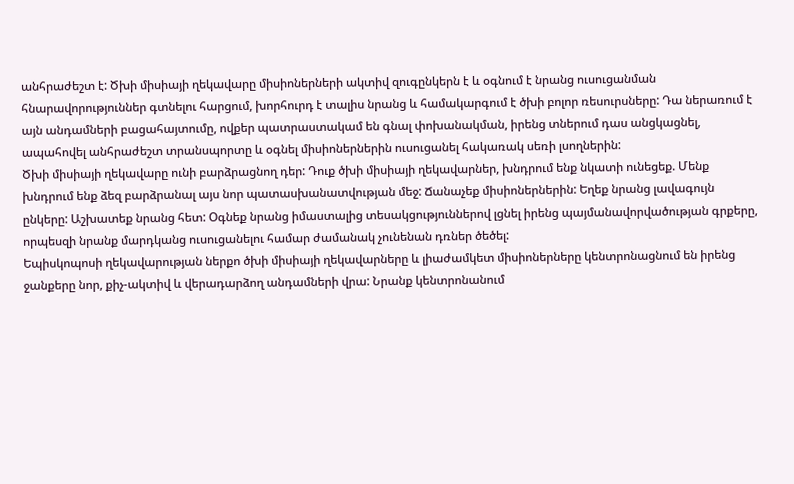անհրաժեշտ է: Ծխի միսիայի ղեկավարը միսիոներների ակտիվ զուգընկերն է և օգնում է նրանց ուսուցանման հնարավորություններ գտնելու հարցում, խորհուրդ է տալիս նրանց և համակարգում է ծխի բոլոր ռեսուրսները: Դա ներառում է այն անդամների բացահայտումը, ովքեր պատրաստակամ են գնալ փոխանակման, իրենց տներում դաս անցկացնել, ապահովել անհրաժեշտ տրանսպորտը և օգնել միսիոներներին ուսուցանել հակառակ սեռի լսողներին:
Ծխի միսիայի ղեկավարը ունի բարձրացնող դեր: Դուք ծխի միսիայի ղեկավարներ, խնդրում ենք նկատի ունեցեք. Մենք խնդրում ենք ձեզ բարձրանալ այս նոր պատասխանատվության մեջ: Ճանաչեք միսիոներներին: Եղեք նրանց լավագույն ընկերը: Աշխատեք նրանց հետ: Օգնեք նրանց իմաստալից տեսակցություններով լցնել իրենց պայմանավորվածության գրքերը, որպեսզի նրանք մարդկանց ուսուցանելու համար ժամանակ չունենան դռներ ծեծել:
Եպիսկոպոսի ղեկավարության ներքո ծխի միսիայի ղեկավարները և լիաժամկետ միսիոներները կենտրոնացնում են իրենց ջանքերը նոր, քիչ-ակտիվ և վերադարձող անդամների վրա: Նրանք կենտրոնանում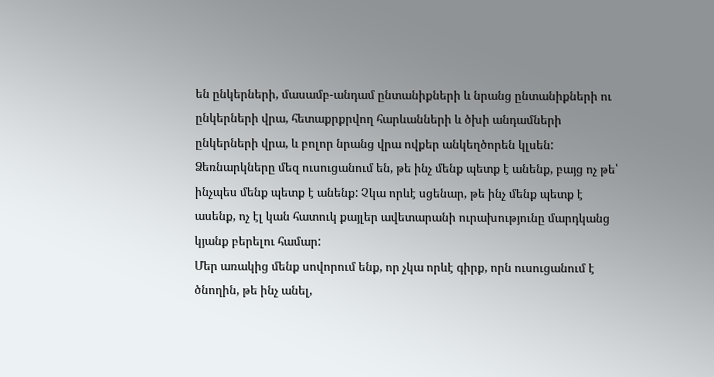են ընկերների, մասամբ-անդամ ընտանիքների և նրանց ընտանիքների ու ընկերների վրա, հետաքրքրվող հարևանների և ծխի անդամների ընկերների վրա, և բոլոր նրանց վրա ովքեր անկեղծորեն կլսեն:
Ձեռնարկները մեզ ուսուցանում են, թե ինչ մենք պետք է անենք, բայց ոչ թե՝ ինչպես մենք պետք է անենք: Չկա որևէ սցենար, թե ինչ մենք պետք է ասենք, ոչ էլ կան հատուկ քայլեր ավետարանի ուրախությունը մարդկանց կյանք բերելու համար:
Մեր առակից մենք սովորում ենք, որ չկա որևէ գիրք, որն ուսուցանում է ծնողին, թե ինչ անել,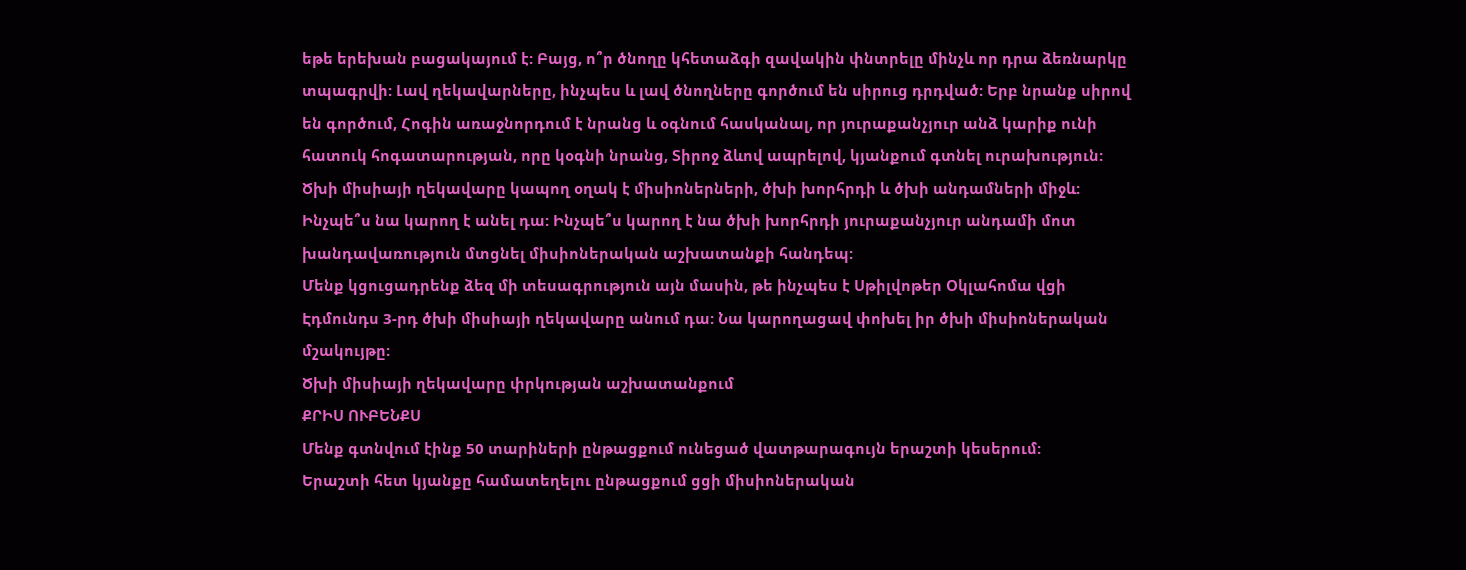եթե երեխան բացակայում է: Բայց, ո՞ր ծնողը կհետաձգի զավակին փնտրելը մինչև որ դրա ձեռնարկը տպագրվի: Լավ ղեկավարները, ինչպես և լավ ծնողները գործում են սիրուց դրդված: Երբ նրանք սիրով են գործում, Հոգին առաջնորդում է նրանց և օգնում հասկանալ, որ յուրաքանչյուր անձ կարիք ունի հատուկ հոգատարության, որը կօգնի նրանց, Տիրոջ ձևով ապրելով, կյանքում գտնել ուրախություն:
Ծխի միսիայի ղեկավարը կապող օղակ է միսիոներների, ծխի խորհրդի և ծխի անդամների միջև: Ինչպե՞ս նա կարող է անել դա: Ինչպե՞ս կարող է նա ծխի խորհրդի յուրաքանչյուր անդամի մոտ խանդավառություն մտցնել միսիոներական աշխատանքի հանդեպ:
Մենք կցուցադրենք ձեզ մի տեսագրություն այն մասին, թե ինչպես է Սթիլվոթեր Օկլահոմա վցի Էդմունդս 3-րդ ծխի միսիայի ղեկավարը անում դա: Նա կարողացավ փոխել իր ծխի միսիոներական մշակույթը:
Ծխի միսիայի ղեկավարը փրկության աշխատանքում
ՔՐԻՍ ՈՒԲԵՆՔՍ
Մենք գտնվում էինք 50 տարիների ընթացքում ունեցած վատթարագույն երաշտի կեսերում:
Երաշտի հետ կյանքը համատեղելու ընթացքում ցցի միսիոներական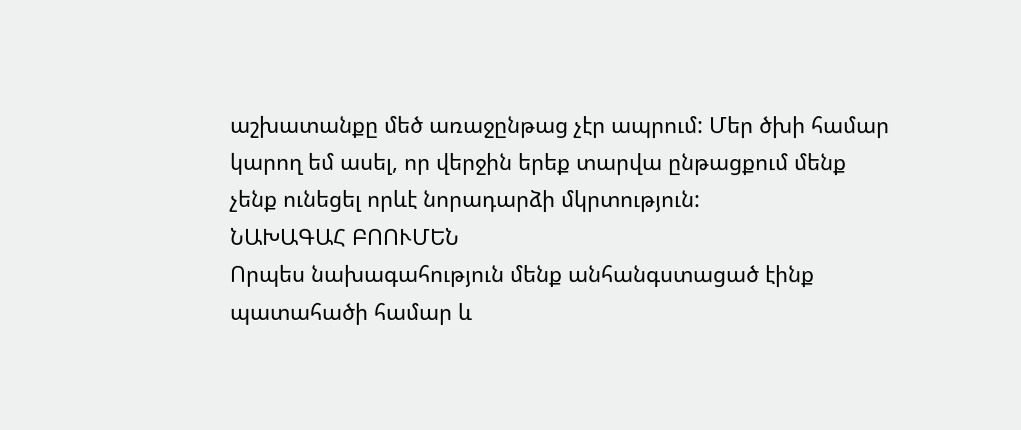աշխատանքը մեծ առաջընթաց չէր ապրում: Մեր ծխի համար կարող եմ ասել, որ վերջին երեք տարվա ընթացքում մենք չենք ունեցել որևէ նորադարձի մկրտություն:
ՆԱԽԱԳԱՀ ԲՈՈՒՄԵՆ
Որպես նախագահություն մենք անհանգստացած էինք պատահածի համար և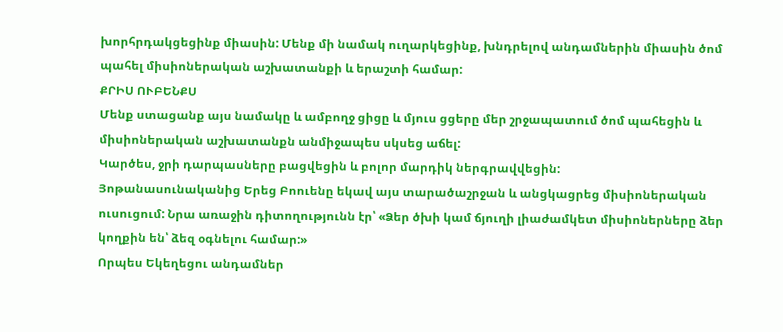խորհրդակցեցինք միասին: Մենք մի նամակ ուղարկեցինք, խնդրելով անդամներին միասին ծոմ պահել միսիոներական աշխատանքի և երաշտի համար:
ՔՐԻՍ ՈՒԲԵՆՔՍ
Մենք ստացանք այս նամակը և ամբողջ ցիցը և մյուս ցցերը մեր շրջապատում ծոմ պահեցին և միսիոներական աշխատանքն անմիջապես սկսեց աճել:
Կարծես, ջրի դարպասները բացվեցին և բոլոր մարդիկ ներգրավվեցին:
Յոթանասունականից Երեց Բոուենը եկավ այս տարածաշրջան և անցկացրեց միսիոներական ուսուցում: Նրա առաջին դիտողությունն էր՝ «Ձեր ծխի կամ ճյուղի լիաժամկետ միսիոներները ձեր կողքին են՝ ձեզ օգնելու համար:»
Որպես Եկեղեցու անդամներ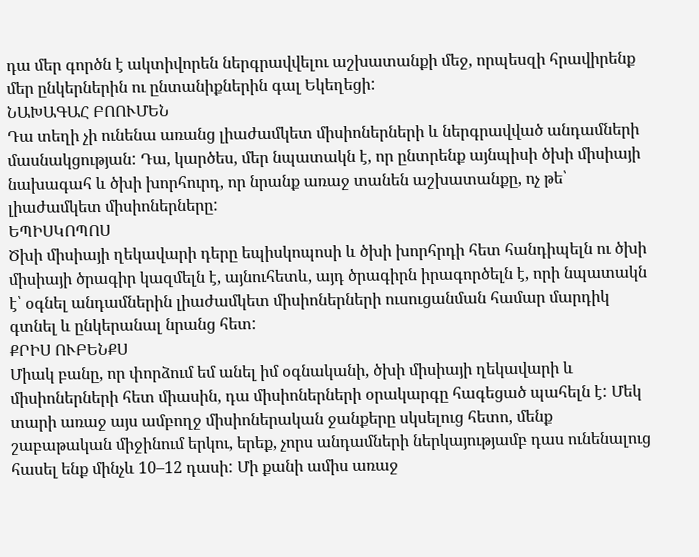դա մեր գործն է ակտիվորեն ներգրավվելու աշխատանքի մեջ, որպեսզի հրավիրենք մեր ընկերներին ու ընտանիքներին գալ Եկեղեցի:
ՆԱԽԱԳԱՀ ԲՈՈՒՄԵՆ
Դա տեղի չի ունենա առանց լիաժամկետ միսիոներների և ներգրավված անդամների մասնակցության: Դա, կարծես, մեր նպատակն է, որ ընտրենք այնպիսի ծխի միսիայի նախագահ և ծխի խորհուրդ, որ նրանք առաջ տանեն աշխատանքը, ոչ թե՝ լիաժամկետ միսիոներները:
ԵՊԻՍԿՈՊՈՍ
Ծխի միսիայի ղեկավարի դերը եպիսկոպոսի և ծխի խորհրդի հետ հանդիպելն ու ծխի միսիայի ծրագիր կազմելն է, այնուհետև, այդ ծրագիրն իրագործելն է, որի նպատակն է՝ օգնել անդամներին լիաժամկետ միսիոներների ուսուցանման համար մարդիկ գտնել և ընկերանալ նրանց հետ:
ՔՐԻՍ ՈՒԲԵՆՔՍ
Միակ բանը, որ փորձում եմ անել իմ օգնականի, ծխի միսիայի ղեկավարի և միսիոներների հետ միասին, դա միսիոներների օրակարգը հագեցած պահելն է: Մեկ տարի առաջ այս ամբողջ միսիոներական ջանքերը սկսելուց հետո, մենք շաբաթական միջինում երկու, երեք, չորս անդամների ներկայությամբ դաս ունենալուց հասել ենք մինչև 10–12 դասի: Մի քանի ամիս առաջ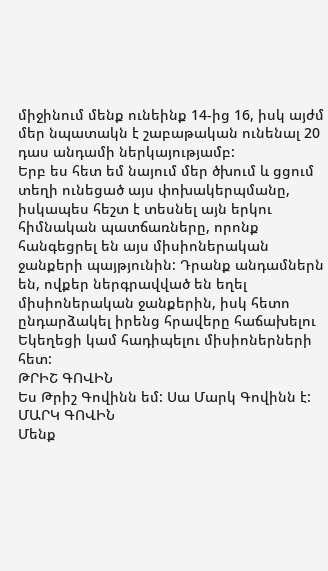միջինում մենք ունեինք 14-ից 16, իսկ այժմ մեր նպատակն է շաբաթական ունենալ 20 դաս անդամի ներկայությամբ:
Երբ ես հետ եմ նայում մեր ծխում և ցցում տեղի ունեցած այս փոխակերպմանը, իսկապես հեշտ է տեսնել այն երկու հիմնական պատճառները, որոնք հանգեցրել են այս միսիոներական ջանքերի պայթյունին: Դրանք անդամներն են, ովքեր ներգրավված են եղել միսիոներական ջանքերին, իսկ հետո ընդարձակել իրենց հրավերը հաճախելու Եկեղեցի կամ հադիպելու միսիոներների հետ:
ԹՐԻՇ ԳՈՎԻՆ
Ես Թրիշ Գովինն եմ: Սա Մարկ Գովինն է:
ՄԱՐԿ ԳՈՎԻՆ
Մենք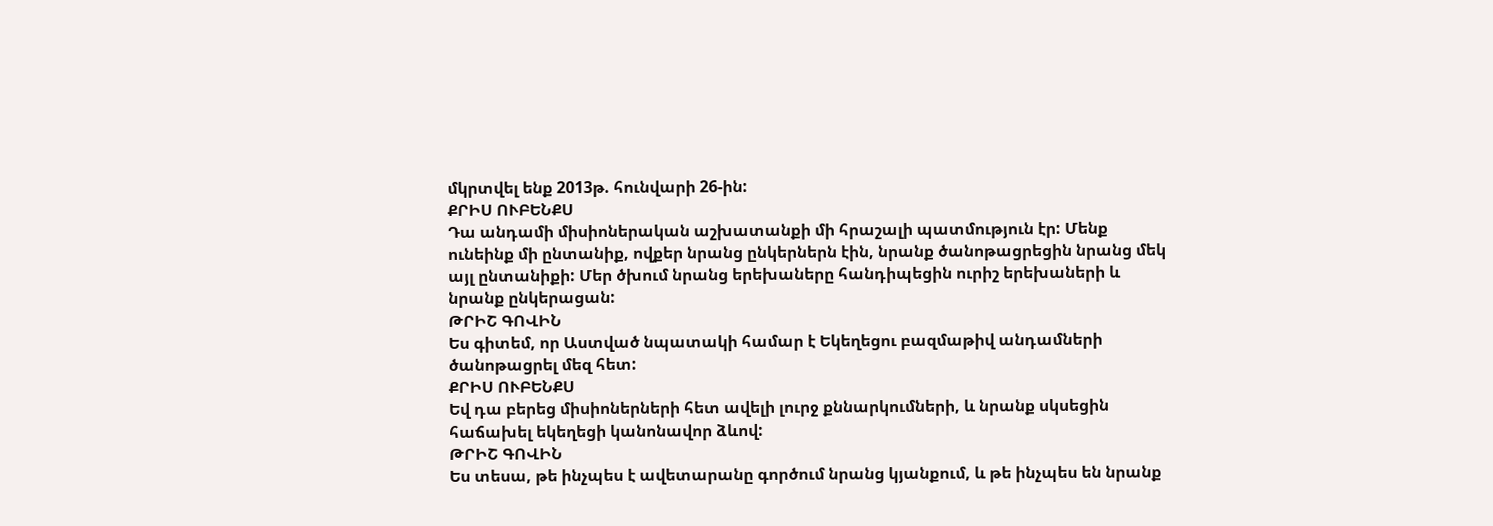մկրտվել ենք 2013թ. հունվարի 26-ին:
ՔՐԻՍ ՈՒԲԵՆՔՍ
Դա անդամի միսիոներական աշխատանքի մի հրաշալի պատմություն էր: Մենք ունեինք մի ընտանիք, ովքեր նրանց ընկերներն էին, նրանք ծանոթացրեցին նրանց մեկ այլ ընտանիքի: Մեր ծխում նրանց երեխաները հանդիպեցին ուրիշ երեխաների և նրանք ընկերացան:
ԹՐԻՇ ԳՈՎԻՆ
Ես գիտեմ, որ Աստված նպատակի համար է Եկեղեցու բազմաթիվ անդամների ծանոթացրել մեզ հետ:
ՔՐԻՍ ՈՒԲԵՆՔՍ
Եվ դա բերեց միսիոներների հետ ավելի լուրջ քննարկումների, և նրանք սկսեցին հաճախել եկեղեցի կանոնավոր ձևով:
ԹՐԻՇ ԳՈՎԻՆ
Ես տեսա, թե ինչպես է ավետարանը գործում նրանց կյանքում, և թե ինչպես են նրանք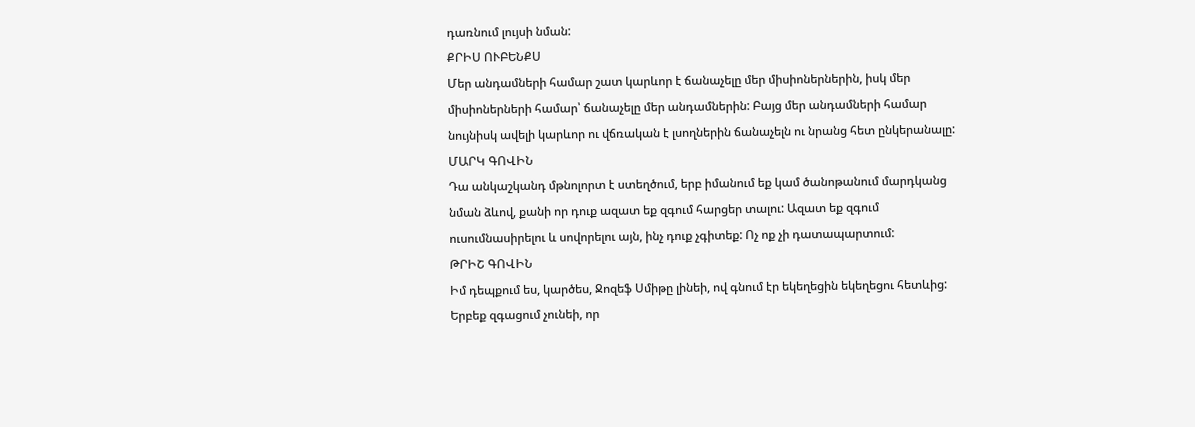դառնում լույսի նման:
ՔՐԻՍ ՈՒԲԵՆՔՍ
Մեր անդամների համար շատ կարևոր է ճանաչելը մեր միսիոներներին, իսկ մեր միսիոներների համար՝ ճանաչելը մեր անդամներին: Բայց մեր անդամների համար նույնիսկ ավելի կարևոր ու վճռական է լսողներին ճանաչելն ու նրանց հետ ընկերանալը:
ՄԱՐԿ ԳՈՎԻՆ
Դա անկաշկանդ մթնոլորտ է ստեղծում, երբ իմանում եք կամ ծանոթանում մարդկանց նման ձևով, քանի որ դուք ազատ եք զգում հարցեր տալու: Ազատ եք զգում ուսումնասիրելու և սովորելու այն, ինչ դուք չգիտեք: Ոչ ոք չի դատապարտում:
ԹՐԻՇ ԳՈՎԻՆ
Իմ դեպքում ես, կարծես, Ջոզեֆ Սմիթը լինեի, ով գնում էր եկեղեցին եկեղեցու հետևից: Երբեք զգացում չունեի, որ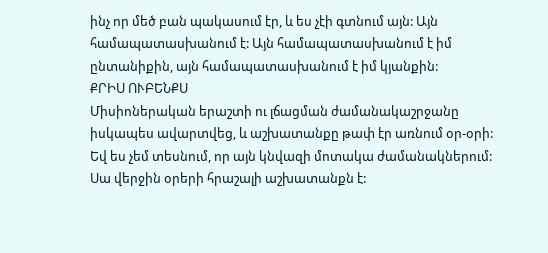ինչ որ մեծ բան պակասում էր, և ես չէի գտնում այն: Այն համապատասխանում է: Այն համապատասխանում է իմ ընտանիքին, այն համապատասխանում է իմ կյանքին:
ՔՐԻՍ ՈՒԲԵՆՔՍ
Միսիոներական երաշտի ու լճացման ժամանակաշրջանը իսկապես ավարտվեց, և աշխատանքը թափ էր առնում օր-օրի: Եվ ես չեմ տեսնում, որ այն կնվազի մոտակա ժամանակներում:
Սա վերջին օրերի հրաշալի աշխատանքն է: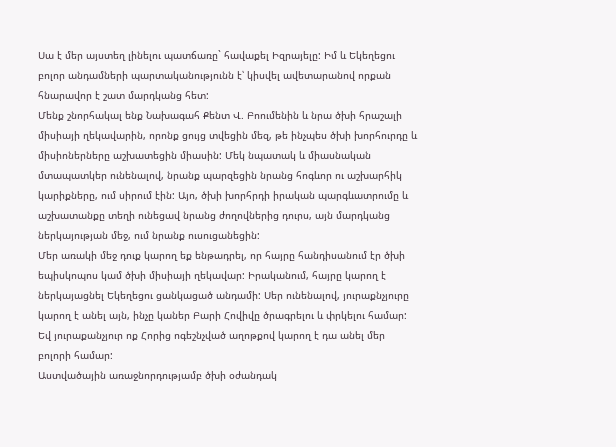Սա է մեր այստեղ լինելու պատճառը` հավաքել Իզրայելը: Իմ և Եկեղեցու բոլոր անդամների պարտականությունն է՝ կիսվել ավետարանով որքան հնարավոր է շատ մարդկանց հետ:
Մենք շնորհակալ ենք Նախագահ Քենտ Վ. Բոումենին և նրա ծխի հրաշալի միսիայի ղեկավարին, որոնք ցույց տվեցին մեզ, թե ինչպես ծխի խորհուրդը և միսիոներները աշխատեցին միասին: Մեկ նպատակ և միասնական մտապատկեր ունենալով, նրանք պարզեցին նրանց հոգևոր ու աշխարհիկ կարիքները, ում սիրում էին: Այո, ծխի խորհրդի իրական պարգևատրումը և աշխատանքը տեղի ունեցավ նրանց ժողովներից դուրս, այն մարդկանց ներկայության մեջ, ում նրանք ուսուցանեցին:
Մեր առակի մեջ դուք կարող եք ենթադրել, որ հայրը հանդիսանում էր ծխի եպիսկոպոս կամ ծխի միսիայի ղեկավար: Իրականում, հայրը կարող է ներկայացնել Եկեղեցու ցանկացած անդամի: Սեր ունենալով, յուրաքնչյուրը կարող է անել այն, ինչը կաներ Բարի Հովիվը ծրագրելու և փրկելու համար: Եվ յուրաքանչյուր ոք Հորից ոգեշնչված աղոթքով կարող է դա անել մեր բոլորի համար:
Աստվածային առաջնորդությամբ ծխի օժանդակ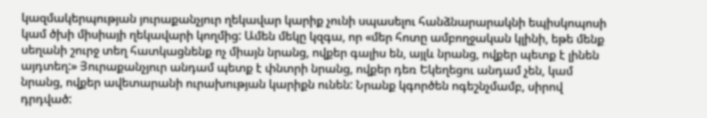կազմակերպության յուրաքանչյուր ղեկավար կարիք չունի սպասելու հանձնարարակնի եպիսկոպոսի կամ ծխի միսիայի ղեկավարի կողմից: Ամեն մեկը կզգա, որ «մեր հոտը ամբողջական կլինի, եթե մենք սեղանի շուրջ տեղ հատկացնենք ոչ միայն նրանց, ովքեր գալիս են, այլև նրանց, ովքեր պետք է լինեն այդտեղ:» Յուրաքանչյուր անդամ պետք է փնտրի նրանց, ովքեր դեռ Եկեղեցու անդամ չեն, կամ նրանց, ովքեր ավետարանի ուրախության կարիքն ունեն: Նրանք կգործեն ոգեշնչմամբ, սիրով դրդված: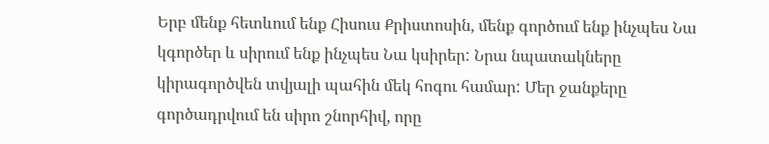Երբ մենք հետևում ենք Հիսուս Քրիստոսին, մենք գործում ենք ինչպես Նա կգործեր և սիրում ենք ինչպես Նա կսիրեր: Նրա նպատակները կիրագործվեն տվյալի պահին մեկ հոգու համար: Մեր ջանքերը գործադրվում են սիրո շնորհիվ, որը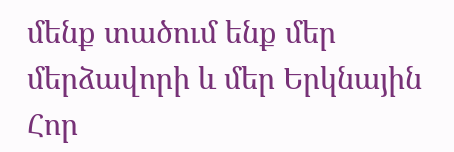մենք տածում ենք մեր մերձավորի և մեր Երկնային Հոր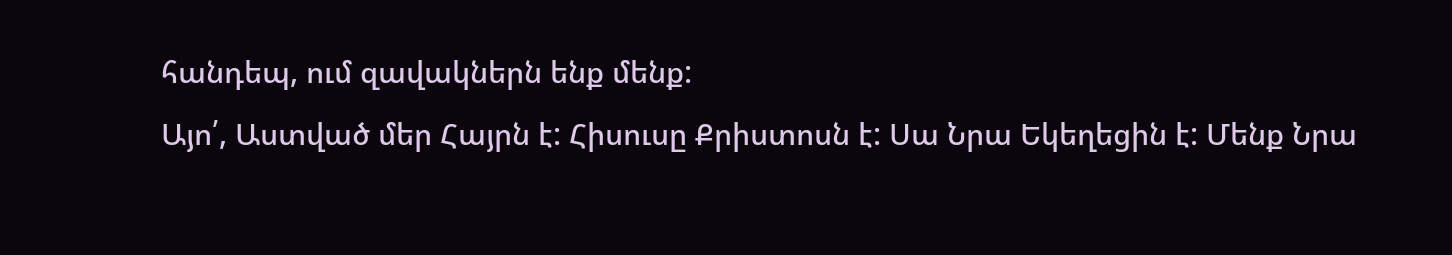հանդեպ, ում զավակներն ենք մենք:
Այո՛, Աստված մեր Հայրն է: Հիսուսը Քրիստոսն է: Սա Նրա Եկեղեցին է: Մենք Նրա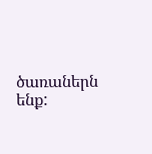ծառաներն ենք: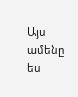Այս ամենը ես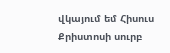վկայում եմ Հիսուս Քրիստոսի սուրբ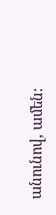անունով, ամեն: